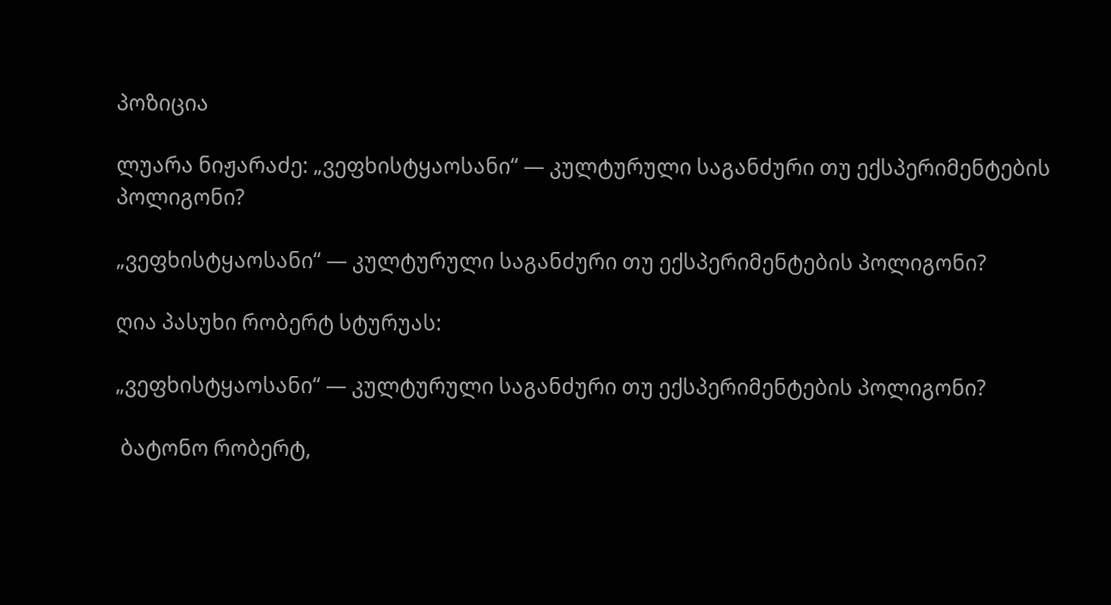პოზიცია

ლუარა ნიჟარაძე: „ვეფხისტყაოსანი“ — კულტურული საგანძური თუ ექსპერიმენტების პოლიგონი?

„ვეფხისტყაოსანი“ — კულტურული საგანძური თუ ექსპერიმენტების პოლიგონი?

ღია პასუხი რობერტ სტურუას:

„ვეფხისტყაოსანი“ — კულტურული საგანძური თუ ექსპერიმენტების პოლიგონი?

 ბატონო რობერტ,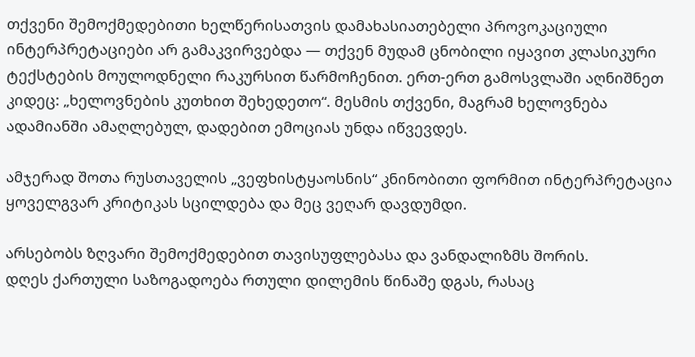თქვენი შემოქმედებითი ხელწერისათვის დამახასიათებელი პროვოკაციული ინტერპრეტაციები არ გამაკვირვებდა — თქვენ მუდამ ცნობილი იყავით კლასიკური ტექსტების მოულოდნელი რაკურსით წარმოჩენით. ერთ-ერთ გამოსვლაში აღნიშნეთ კიდეც: „ხელოვნების კუთხით შეხედეთო“. მესმის თქვენი, მაგრამ ხელოვნება ადამიანში ამაღლებულ, დადებით ემოციას უნდა იწვევდეს.

ამჯერად შოთა რუსთაველის „ვეფხისტყაოსნის“ კნინობითი ფორმით ინტერპრეტაცია ყოველგვარ კრიტიკას სცილდება და მეც ვეღარ დავდუმდი.

არსებობს ზღვარი შემოქმედებით თავისუფლებასა და ვანდალიზმს შორის.
დღეს ქართული საზოგადოება რთული დილემის წინაშე დგას, რასაც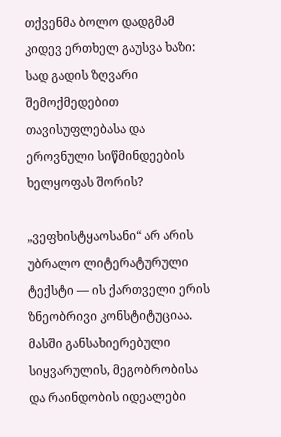თქვენმა ბოლო დადგმამ კიდევ ერთხელ გაუსვა ხაზი: სად გადის ზღვარი შემოქმედებით თავისუფლებასა და ეროვნული სიწმინდეების ხელყოფას შორის?

„ვეფხისტყაოსანი“ არ არის უბრალო ლიტერატურული ტექსტი — ის ქართველი ერის ზნეობრივი კონსტიტუციაა. მასში განსახიერებული სიყვარულის, მეგობრობისა და რაინდობის იდეალები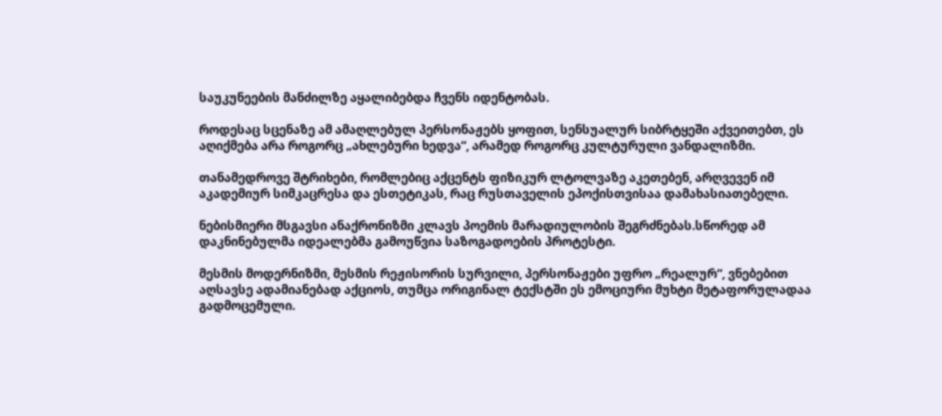საუკუნეების მანძილზე აყალიბებდა ჩვენს იდენტობას.

როდესაც სცენაზე ამ ამაღლებულ პერსონაჟებს ყოფით, სენსუალურ სიბრტყეში აქვეითებთ, ეს აღიქმება არა როგორც „ახლებური ხედვა“, არამედ როგორც კულტურული ვანდალიზმი.

თანამედროვე შტრიხები, რომლებიც აქცენტს ფიზიკურ ლტოლვაზე აკეთებენ, არღვევენ იმ აკადემიურ სიმკაცრესა და ესთეტიკას, რაც რუსთაველის ეპოქისთვისაა დამახასიათებელი.

ნებისმიერი მსგავსი ანაქრონიზმი კლავს პოემის მარადიულობის შეგრძნებას.სწორედ ამ
დაკნინებულმა იდეალებმა გამოუწვია საზოგადოების პროტესტი.

მესმის მოდერნიზმი, მესმის რეჟისორის სურვილი, პერსონაჟები უფრო „რეალურ“, ვნებებით აღსავსე ადამიანებად აქციოს, თუმცა ორიგინალ ტექსტში ეს ემოციური მუხტი მეტაფორულადაა გადმოცემული.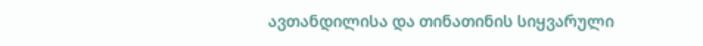ავთანდილისა და თინათინის სიყვარული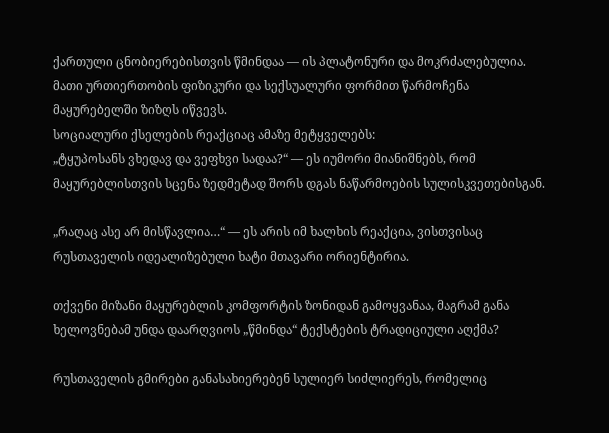ქართული ცნობიერებისთვის წმინდაა — ის პლატონური და მოკრძალებულია. მათი ურთიერთობის ფიზიკური და სექსუალური ფორმით წარმოჩენა მაყურებელში ზიზღს იწვევს.
სოციალური ქსელების რეაქციაც ამაზე მეტყველებს:
„ტყუპოსანს ვხედავ და ვეფხვი სადაა?“ — ეს იუმორი მიანიშნებს, რომ მაყურებლისთვის სცენა ზედმეტად შორს დგას ნაწარმოების სულისკვეთებისგან.

„რაღაც ასე არ მისწავლია…“ — ეს არის იმ ხალხის რეაქცია, ვისთვისაც რუსთაველის იდეალიზებული ხატი მთავარი ორიენტირია.

თქვენი მიზანი მაყურებლის კომფორტის ზონიდან გამოყვანაა, მაგრამ განა ხელოვნებამ უნდა დაარღვიოს „წმინდა“ ტექსტების ტრადიციული აღქმა?

რუსთაველის გმირები განასახიერებენ სულიერ სიძლიერეს, რომელიც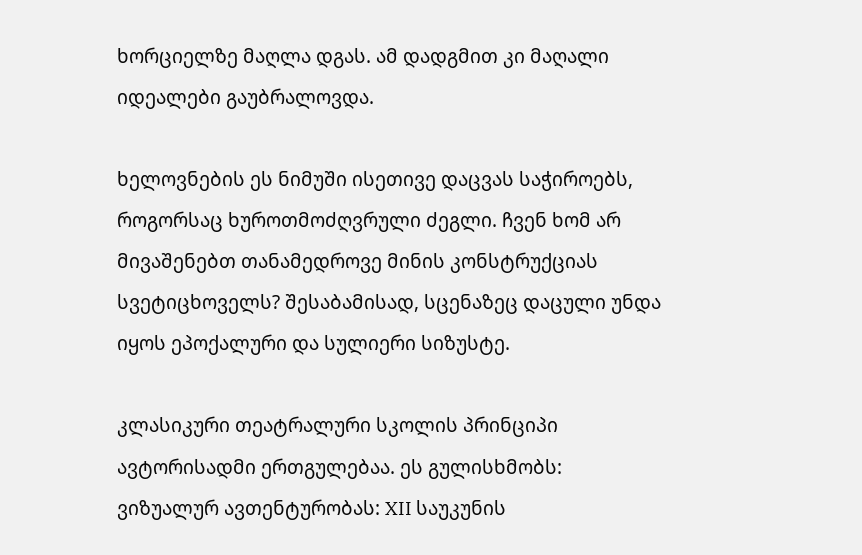ხორციელზე მაღლა დგას. ამ დადგმით კი მაღალი იდეალები გაუბრალოვდა.

ხელოვნების ეს ნიმუში ისეთივე დაცვას საჭიროებს, როგორსაც ხუროთმოძღვრული ძეგლი. ჩვენ ხომ არ მივაშენებთ თანამედროვე მინის კონსტრუქციას სვეტიცხოველს? შესაბამისად, სცენაზეც დაცული უნდა იყოს ეპოქალური და სულიერი სიზუსტე.

კლასიკური თეატრალური სკოლის პრინციპი ავტორისადმი ერთგულებაა. ეს გულისხმობს:
ვიზუალურ ავთენტურობას: XII საუკუნის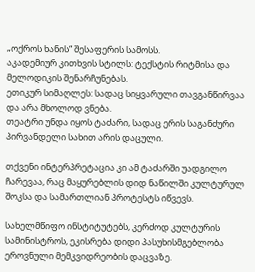„ოქროს ხანის“ შესაფერის სამოსს.
აკადემიურ კითხვის სტილს: ტექსტის რიტმისა და მელოდიკის შენარჩუნებას.
ეთიკურ სიმაღლეს: სადაც სიყვარული თავგანწირვაა და არა მხოლოდ ვნება.
თეატრი უნდა იყოს ტაძარი, სადაც ერის საგანძური პირვანდელი სახით არის დაცული.

თქვენი ინტერპრეტაცია კი ამ ტაძარში უადგილო ჩარევაა, რაც მაყურებლის დიდ ნაწილში კულტურულ შოკსა და სამართლიან პროტესტს იწვევს.

სახელმწიფო ინსტიტუტებს, კერძოდ კულტურის სამინისტროს, ეკისრება დიდი პასუხისმგებლობა ეროვნული მემკვიდრეობის დაცვაზე.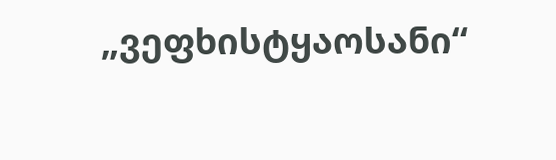„ვეფხისტყაოსანი“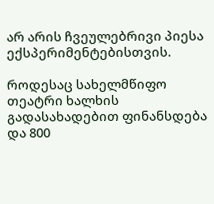არ არის ჩვეულებრივი პიესა ექსპერიმენტებისთვის.

როდესაც სახელმწიფო თეატრი ხალხის გადასახადებით ფინანსდება და 800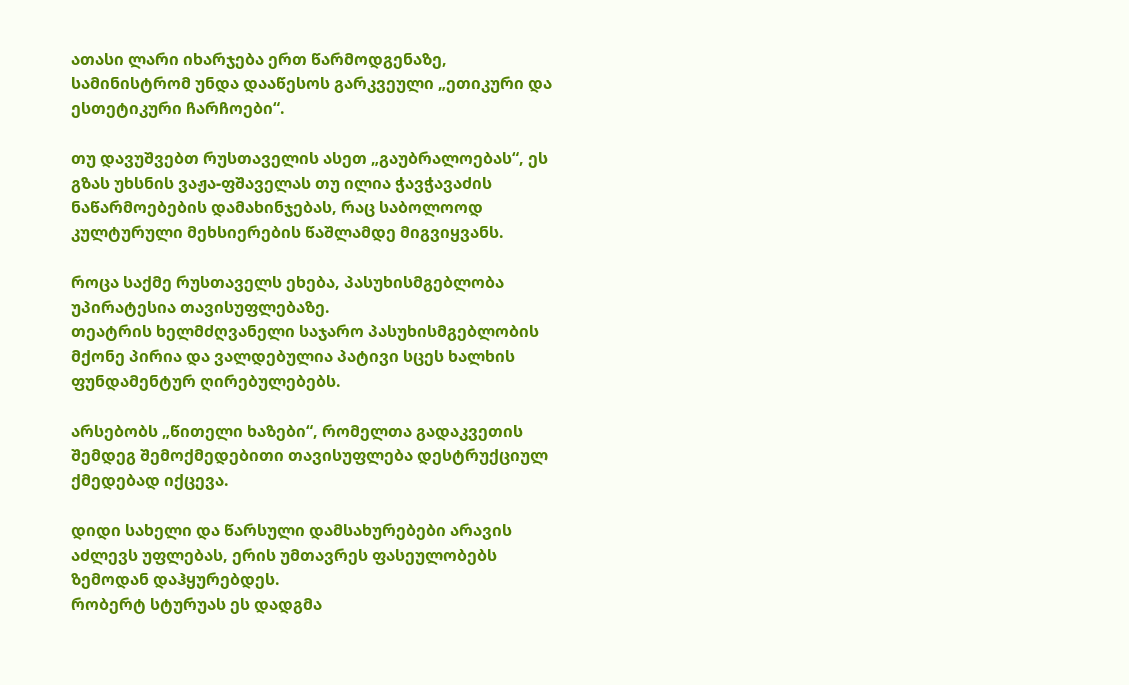ათასი ლარი იხარჯება ერთ წარმოდგენაზე, სამინისტრომ უნდა დააწესოს გარკვეული „ეთიკური და ესთეტიკური ჩარჩოები“.

თუ დავუშვებთ რუსთაველის ასეთ „გაუბრალოებას“, ეს გზას უხსნის ვაჟა-ფშაველას თუ ილია ჭავჭავაძის ნაწარმოებების დამახინჯებას, რაც საბოლოოდ კულტურული მეხსიერების წაშლამდე მიგვიყვანს.

როცა საქმე რუსთაველს ეხება, პასუხისმგებლობა უპირატესია თავისუფლებაზე.
თეატრის ხელმძღვანელი საჯარო პასუხისმგებლობის მქონე პირია და ვალდებულია პატივი სცეს ხალხის ფუნდამენტურ ღირებულებებს.

არსებობს „წითელი ხაზები“, რომელთა გადაკვეთის შემდეგ შემოქმედებითი თავისუფლება დესტრუქციულ ქმედებად იქცევა.

დიდი სახელი და წარსული დამსახურებები არავის აძლევს უფლებას, ერის უმთავრეს ფასეულობებს ზემოდან დაჰყურებდეს.
რობერტ სტურუას ეს დადგმა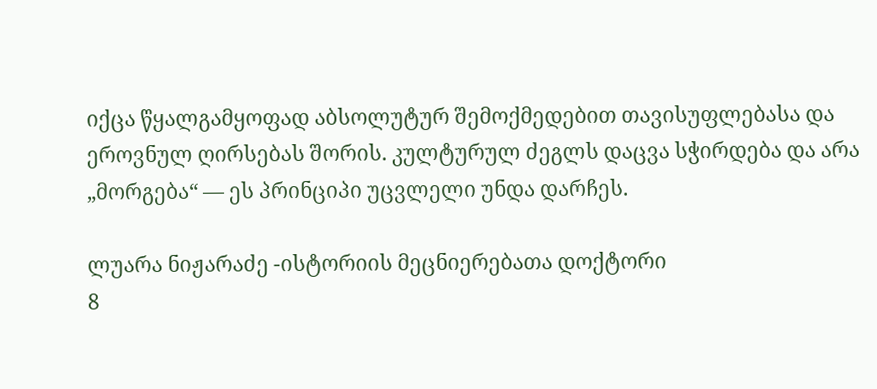იქცა წყალგამყოფად აბსოლუტურ შემოქმედებით თავისუფლებასა და ეროვნულ ღირსებას შორის. კულტურულ ძეგლს დაცვა სჭირდება და არა „მორგება“ — ეს პრინციპი უცვლელი უნდა დარჩეს.

ლუარა ნიჟარაძე -ისტორიის მეცნიერებათა დოქტორი
8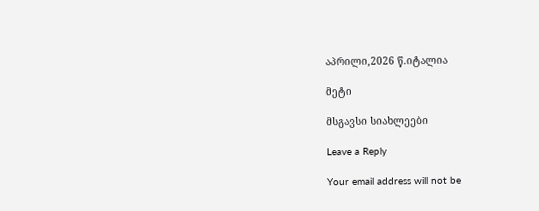აპრილი,2026 წ.იტალია

მეტი

მსგავსი სიახლეები

Leave a Reply

Your email address will not be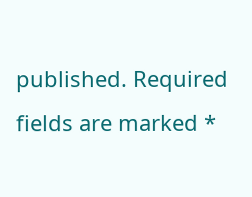published. Required fields are marked *